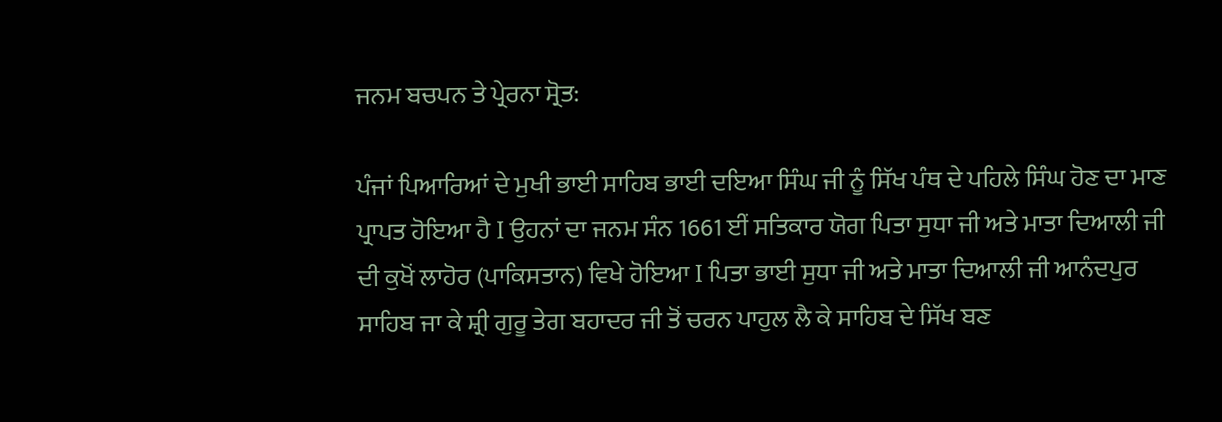ਜਨਮ ਬਚਪਨ ਤੇ ਪ੍ਰੇਰਨਾ ਸ੍ਰੋਤ:

ਪੰਜਾਂ ਪਿਆਰਿਆਂ ਦੇ ਮੁਖੀ ਭਾਈ ਸਾਹਿਬ ਭਾਈ ਦਇਆ ਸਿੰਘ ਜੀ ਨੂੰ ਸਿੱਖ ਪੰਥ ਦੇ ਪਹਿਲੇ ਸਿੰਘ ਹੋਣ ਦਾ ਮਾਣ ਪ੍ਰਾਪਤ ਹੋਇਆ ਹੈ I ਉਹਨਾਂ ਦਾ ਜਨਮ ਸੰਨ 1661 ਈਂ ਸਤਿਕਾਰ ਯੋਗ ਪਿਤਾ ਸੁਧਾ ਜੀ ਅਤੇ ਮਾਤਾ ਦਿਆਲੀ ਜੀ ਦੀ ਕੁਖੋਂ ਲਾਹੋਰ (ਪਾਕਿਸਤਾਨ) ਵਿਖੇ ਹੋਇਆ I ਪਿਤਾ ਭਾਈ ਸੁਧਾ ਜੀ ਅਤੇ ਮਾਤਾ ਦਿਆਲੀ ਜੀ ਆਨੰਦਪੁਰ ਸਾਹਿਬ ਜਾ ਕੇ ਸ਼੍ਰੀ ਗੁਰੂ ਤੇਗ ਬਹਾਦਰ ਜੀ ਤੋਂ ਚਰਨ ਪਾਹੁਲ ਲੈ ਕੇ ਸਾਹਿਬ ਦੇ ਸਿੱਖ ਬਣ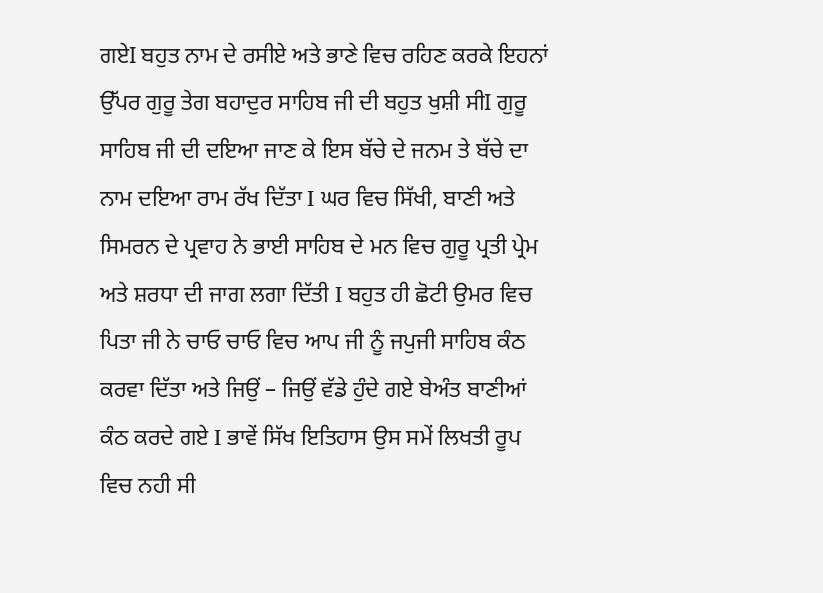ਗਏI ਬਹੁਤ ਨਾਮ ਦੇ ਰਸੀਏ ਅਤੇ ਭਾਣੇ ਵਿਚ ਰਹਿਣ ਕਰਕੇ ਇਹਨਾਂ ਉੱਪਰ ਗੁਰੂ ਤੇਗ ਬਹਾਦੁਰ ਸਾਹਿਬ ਜੀ ਦੀ ਬਹੁਤ ਖੁਸ਼ੀ ਸੀI ਗੁਰੂ ਸਾਹਿਬ ਜੀ ਦੀ ਦਇਆ ਜਾਣ ਕੇ ਇਸ ਬੱਚੇ ਦੇ ਜਨਮ ਤੇ ਬੱਚੇ ਦਾ ਨਾਮ ਦਇਆ ਰਾਮ ਰੱਖ ਦਿੱਤਾ I ਘਰ ਵਿਚ ਸਿੱਖੀ, ਬਾਣੀ ਅਤੇ ਸਿਮਰਨ ਦੇ ਪ੍ਰਵਾਹ ਨੇ ਭਾਈ ਸਾਹਿਬ ਦੇ ਮਨ ਵਿਚ ਗੁਰੂ ਪ੍ਰਤੀ ਪ੍ਰੇਮ ਅਤੇ ਸ਼ਰਧਾ ਦੀ ਜਾਗ ਲਗਾ ਦਿੱਤੀ I ਬਹੁਤ ਹੀ ਛੋਟੀ ਉਮਰ ਵਿਚ ਪਿਤਾ ਜੀ ਨੇ ਚਾਓ ਚਾਓ ਵਿਚ ਆਪ ਜੀ ਨੂੰ ਜਪੁਜੀ ਸਾਹਿਬ ਕੰਠ ਕਰਵਾ ਦਿੱਤਾ ਅਤੇ ਜਿਉਂ – ਜਿਉਂ ਵੱਡੇ ਹੁੰਦੇ ਗਏ ਬੇਅੰਤ ਬਾਣੀਆਂ ਕੰਠ ਕਰਦੇ ਗਏ I ਭਾਵੇਂ ਸਿੱਖ ਇਤਿਹਾਸ ਉਸ ਸਮੇਂ ਲਿਖਤੀ ਰੂਪ ਵਿਚ ਨਹੀ ਸੀ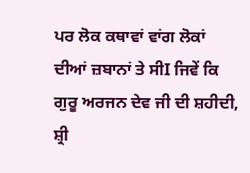ਪਰ ਲੋਕ ਕਥਾਵਾਂ ਵਾਂਗ ਲੋਕਾਂ ਦੀਆਂ ਜ਼ਬਾਨਾਂ ਤੇ ਸੀI ਜਿਵੇਂ ਕਿ ਗੁਰੂ ਅਰਜਨ ਦੇਵ ਜੀ ਦੀ ਸ਼ਹੀਦੀ, ਸ਼੍ਰੀ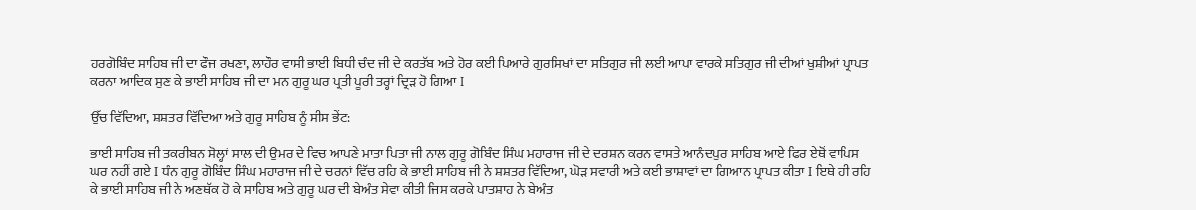ਹਰਗੋਬਿੰਦ ਸਾਹਿਬ ਜੀ ਦਾ ਫੌਜ ਰਖਣਾ, ਲਾਹੌਰ ਵਾਸੀ ਭਾਈ ਬਿਧੀ ਚੰਦ ਜੀ ਦੇ ਕਰਤੱਬ ਅਤੇ ਹੋਰ ਕਈ ਪਿਆਰੇ ਗੁਰਸਿਖਾਂ ਦਾ ਸਤਿਗੁਰ ਜੀ ਲਈ ਆਪਾ ਵਾਰਕੇ ਸਤਿਗੁਰ ਜੀ ਦੀਆਂ ਖੁਸ਼ੀਆਂ ਪ੍ਰਾਪਤ ਕਰਨਾ ਆਦਿਕ ਸੁਣ ਕੇ ਭਾਈ ਸਾਹਿਬ ਜੀ ਦਾ ਮਨ ਗੁਰੂ ਘਰ ਪ੍ਰਤੀ ਪੂਰੀ ਤਰ੍ਹਾਂ ਦ੍ਰਿੜ ਹੋ ਗਿਆ I

ਉੱਚ ਵਿੱਦਿਆ, ਸ਼ਸ਼ਤਰ ਵਿੱਦਿਆ ਅਤੇ ਗੁਰੂ ਸਾਹਿਬ ਨੂੰ ਸੀਸ ਭੇਂਟ:

ਭਾਈ ਸਾਹਿਬ ਜੀ ਤਕਰੀਬਨ ਸੋਲ੍ਹਾਂ ਸਾਲ ਦੀ ਉਮਰ ਦੇ ਵਿਚ ਆਪਣੇ ਮਾਤਾ ਪਿਤਾ ਜੀ ਨਾਲ ਗੁਰੂ ਗੋਬਿੰਦ ਸਿੰਘ ਮਹਾਰਾਜ ਜੀ ਦੇ ਦਰਸ਼ਨ ਕਰਨ ਵਾਸਤੇ ਆਨੰਦਪੁਰ ਸਾਹਿਬ ਆਏ ਫਿਰ ਏਥੋਂ ਵਾਪਿਸ ਘਰ ਨਹੀਂ ਗਏ I ਧੰਨ ਗੁਰੂ ਗੋਬਿੰਦ ਸਿੰਘ ਮਹਾਰਾਜ ਜੀ ਦੇ ਚਰਨਾਂ ਵਿੱਚ ਰਹਿ ਕੇ ਭਾਈ ਸਾਹਿਬ ਜੀ ਨੇ ਸ਼ਸ਼ਤਰ ਵਿੱਦਿਆ, ਘੋੜ ਸਵਾਰੀ ਅਤੇ ਕਈ ਭਾਸ਼ਾਵਾਂ ਦਾ ਗਿਆਨ ਪ੍ਰਾਪਤ ਕੀਤਾ I ਇਥੇ ਹੀ ਰਹਿ ਕੇ ਭਾਈ ਸਾਹਿਬ ਜੀ ਨੇ ਅਣਥੱਕ ਹੋ ਕੇ ਸਾਹਿਬ ਅਤੇ ਗੁਰੂ ਘਰ ਦੀ ਬੇਅੰਤ ਸੇਵਾ ਕੀਤੀ ਜਿਸ ਕਰਕੇ ਪਾਤਸ਼ਾਹ ਨੇ ਬੇਅੰਤ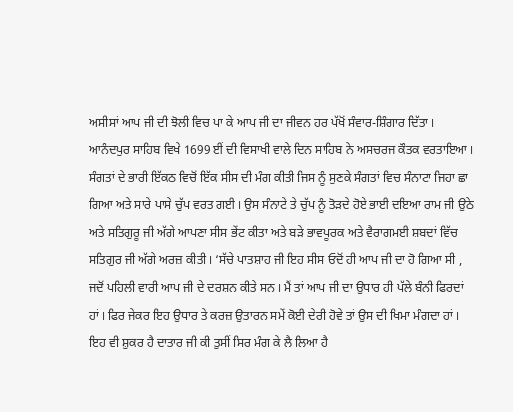ਅਸੀਸਾਂ ਆਪ ਜੀ ਦੀ ਝੋਲੀ ਵਿਚ ਪਾ ਕੇ ਆਪ ਜੀ ਦਾ ਜੀਵਨ ਹਰ ਪੱਖੋਂ ਸੰਵਾਰ-ਸ਼ਿੰਗਾਰ ਦਿੱਤਾ I ਆਨੰਦਪੁਰ ਸਾਹਿਬ ਵਿਖੇ 1699 ਈਂ ਦੀ ਵਿਸਾਖੀ ਵਾਲੇ ਦਿਨ ਸਾਹਿਬ ਨੇ ਅਸਚਰਜ ਕੌਤਕ ਵਰਤਾਇਆ I ਸੰਗਤਾਂ ਦੇ ਭਾਰੀ ਇੱਕਠ ਵਿਚੋਂ ਇੱਕ ਸੀਸ ਦੀ ਮੰਗ ਕੀਤੀ ਜਿਸ ਨੂੰ ਸੁਣਕੇ ਸੰਗਤਾਂ ਵਿਚ ਸੰਨਾਟਾ ਜਿਹਾ ਛਾ ਗਿਆ ਅਤੇ ਸਾਰੇ ਪਾਸੇ ਚੁੱਪ ਵਰਤ ਗਈ I ਉਸ ਸੰਨਾਟੇ ਤੇ ਚੁੱਪ ਨੂੰ ਤੋੜਦੇ ਹੋਏ ਭਾਈ ਦਇਆ ਰਾਮ ਜੀ ਉਠੇ ਅਤੇ ਸਤਿਗੁਰੂ ਜੀ ਅੱਗੇ ਆਪਣਾ ਸੀਸ ਭੇਂਟ ਕੀਤਾ ਅਤੇ ਬੜੇ ਭਾਵਪੂਰਕ ਅਤੇ ਵੈਰਾਗਮਈ ਸ਼ਬਦਾਂ ਵਿੱਚ ਸਤਿਗੁਰ ਜੀ ਅੱਗੇ ਅਰਜ਼ ਕੀਤੀ I ‘ਸੱਚੇ ਪਾਤਸ਼ਾਹ ਜੀ ਇਹ ਸੀਸ ਓਦੋਂ ਹੀ ਆਪ ਜੀ ਦਾ ਹੋ ਗਿਆ ਸੀ , ਜਦੋਂ ਪਹਿਲੀ ਵਾਰੀ ਆਪ ਜੀ ਦੇ ਦਰਸ਼ਨ ਕੀਤੇ ਸਨ I ਮੈਂ ਤਾਂ ਆਪ ਜੀ ਦਾ ਉਧਾਰ ਹੀ ਪੱਲੇ ਬੰਨੀ ਫਿਰਦਾਂ ਹਾਂ I ਫਿਰ ਜੇਕਰ ਇਹ ਉਧਾਰ ਤੇ ਕਰਜ਼ ਉਤਾਰਨ ਸਮੇਂ ਕੋਈ ਦੇਰੀ ਹੋਵੇ ਤਾਂ ਉਸ ਦੀ ਖਿਮਾ ਮੰਗਦਾ ਹਾਂ I ਇਹ ਵੀ ਸ਼ੁਕਰ ਹੈ ਦਾਤਾਰ ਜੀ ਕੀ ਤੁਸੀਂ ਸਿਰ ਮੰਗ ਕੇ ਲੈ ਲਿਆ ਹੈ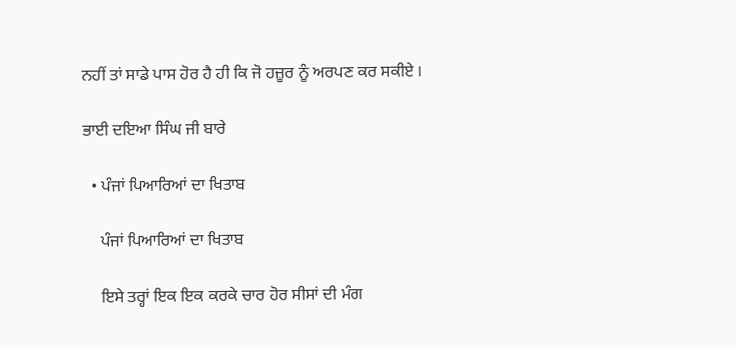ਨਹੀਂ ਤਾਂ ਸਾਡੇ ਪਾਸ ਹੋਰ ਹੈ ਹੀ ਕਿ ਜੋ ਹਜ਼ੂਰ ਨੂੰ ਅਰਪਣ ਕਰ ਸਕੀਏ I

ਭਾਈ ਦਇਆ ਸਿੰਘ ਜੀ ਬਾਰੇ

  • ਪੰਜਾਂ ਪਿਆਰਿਆਂ ਦਾ ਖਿਤਾਬ

    ਪੰਜਾਂ ਪਿਆਰਿਆਂ ਦਾ ਖਿਤਾਬ

    ਇਸੇ ਤਰ੍ਹਾਂ ਇਕ ਇਕ ਕਰਕੇ ਚਾਰ ਹੋਰ ਸੀਸਾਂ ਦੀ ਮੰਗ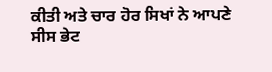ਕੀਤੀ ਅਤੇ ਚਾਰ ਹੋਰ ਸਿਖਾਂ ਨੇ ਆਪਣੇ ਸੀਸ ਭੇਟ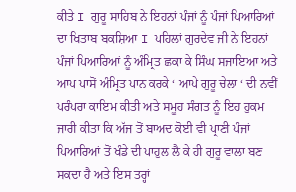ਕੀਤੇ I ਗੁਰੂ ਸਾਹਿਬ ਨੇ ਇਹਨਾਂ ਪੰਜਾਂ ਨੂੰ ਪੰਜਾਂ ਪਿਆਰਿਆਂ ਦਾ ਖਿਤਾਬ ਬਕਸ਼ਿਆ I ਪਹਿਲਾਂ ਗੁਰਦੇਵ ਜੀ ਨੇ ਇਹਨਾਂ ਪੰਜਾਂ ਪਿਆਰਿਆਂ ਨੂੰ ਅੰਮ੍ਰਿਤ ਛਕਾ ਕੇ ਸਿੰਘ ਸਜਾਇਆ ਅਤੇ ਆਪ ਪਾਸੋਂ ਅੰਮ੍ਰਿਤ ਪਾਨ ਕਰਕੇ ‘ ਆਪੇ ਗੁਰੂ ਚੇਲਾ ‘ ਦੀ ਨਵੀਂ ਪਰੰਪਰਾ ਕਾਇਮ ਕੀਤੀ ਅਤੇ ਸਮੂਹ ਸੰਗਤ ਨੂੰ ਇਹ ਹੁਕਮ ਜਾਰੀ ਕੀਤਾ ਕਿ ਅੱਜ ਤੋਂ ਬਾਅਦ ਕੋਈ ਵੀ ਪ੍ਰਾਣੀ ਪੰਜਾਂ ਪਿਆਰਿਆਂ ਤੋਂ ਖੰਡੇ ਦੀ ਪਾਹੁਲ ਲੈ ਕੇ ਹੀ ਗੁਰੂ ਵਾਲਾ ਬਣ ਸਕਦਾ ਹੈ ਅਤੇ ਇਸ ਤਰ੍ਹਾਂ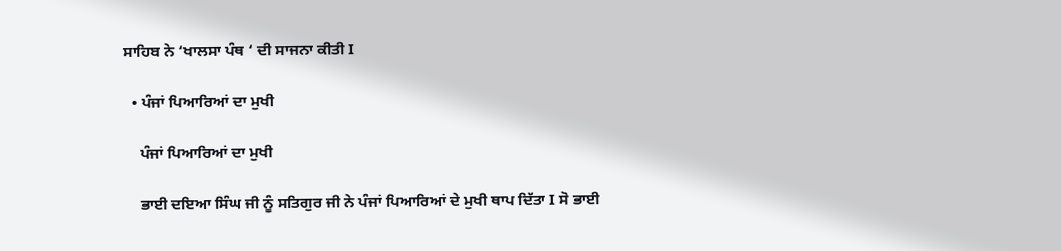ਸਾਹਿਬ ਨੇ ‘ਖਾਲਸਾ ਪੰਥ ‘ ਦੀ ਸਾਜਨਾ ਕੀਤੀ I

  • ਪੰਜਾਂ ਪਿਆਰਿਆਂ ਦਾ ਮੁਖੀ

    ਪੰਜਾਂ ਪਿਆਰਿਆਂ ਦਾ ਮੁਖੀ

    ਭਾਈ ਦਇਆ ਸਿੰਘ ਜੀ ਨੂੰ ਸਤਿਗੁਰ ਜੀ ਨੇ ਪੰਜਾਂ ਪਿਆਰਿਆਂ ਦੇ ਮੁਖੀ ਥਾਪ ਦਿੱਤਾ I ਸੋ ਭਾਈ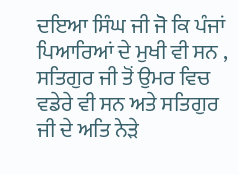ਦਇਆ ਸਿੰਘ ਜੀ ਜੋ ਕਿ ਪੰਜਾਂ ਪਿਆਰਿਆਂ ਦੇ ਮੁਖੀ ਵੀ ਸਨ , ਸਤਿਗੁਰ ਜੀ ਤੋਂ ਉਮਰ ਵਿਚ ਵਡੇਰੇ ਵੀ ਸਨ ਅਤੇ ਸਤਿਗੁਰ ਜੀ ਦੇ ਅਤਿ ਨੇੜੇ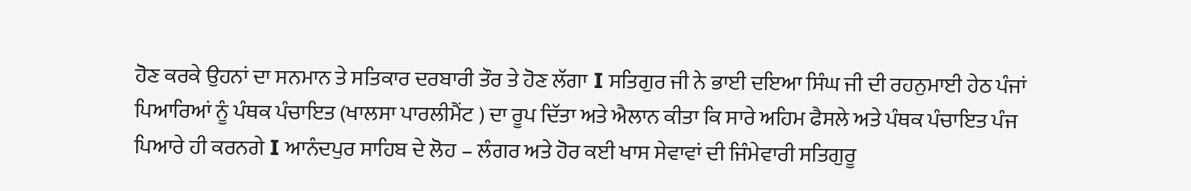ਹੋਣ ਕਰਕੇ ਉਹਨਾਂ ਦਾ ਸਨਮਾਨ ਤੇ ਸਤਿਕਾਰ ਦਰਬਾਰੀ ਤੌਰ ਤੇ ਹੋਣ ਲੱਗਾ I ਸਤਿਗੁਰ ਜੀ ਨੇ ਭਾਈ ਦਇਆ ਸਿੰਘ ਜੀ ਦੀ ਰਹਨੁਮਾਈ ਹੇਠ ਪੰਜਾਂ ਪਿਆਰਿਆਂ ਨੂੰ ਪੰਥਕ ਪੰਚਾਇਤ (ਖਾਲਸਾ ਪਾਰਲੀਮੈਂਟ ) ਦਾ ਰੂਪ ਦਿੱਤਾ ਅਤੇ ਐਲਾਨ ਕੀਤਾ ਕਿ ਸਾਰੇ ਅਹਿਮ ਫੈਸਲੇ ਅਤੇ ਪੰਥਕ ਪੰਚਾਇਤ ਪੰਜ ਪਿਆਰੇ ਹੀ ਕਰਨਗੇ I ਆਨੰਦਪੁਰ ਸਾਹਿਬ ਦੇ ਲੋਹ – ਲੰਗਰ ਅਤੇ ਹੋਰ ਕਈ ਖਾਸ ਸੇਵਾਵਾਂ ਦੀ ਜਿੰਮੇਵਾਰੀ ਸਤਿਗੁਰੂ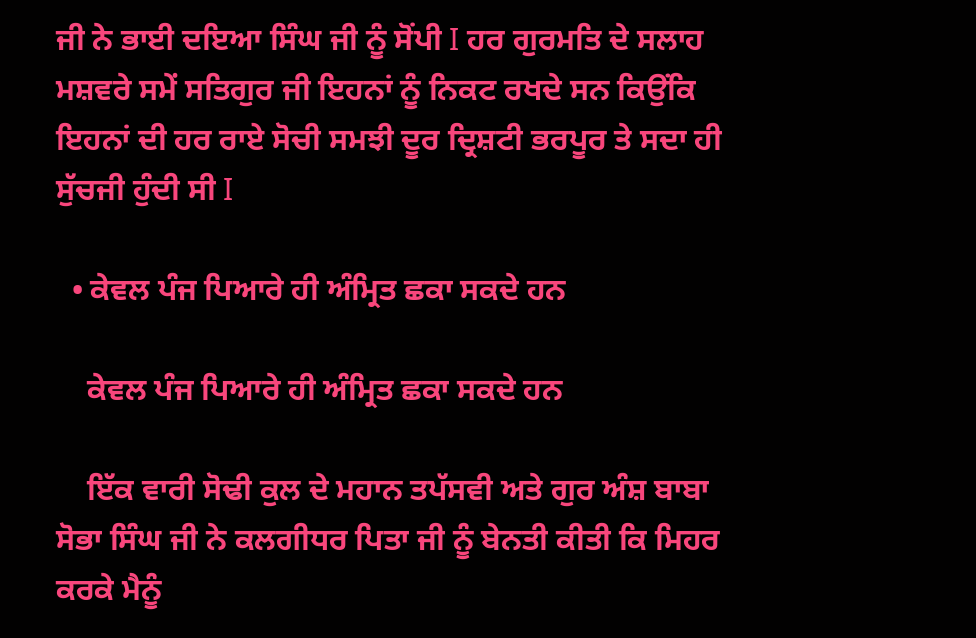ਜੀ ਨੇ ਭਾਈ ਦਇਆ ਸਿੰਘ ਜੀ ਨੂੰ ਸੋਂਪੀ I ਹਰ ਗੁਰਮਤਿ ਦੇ ਸਲਾਹ ਮਸ਼ਵਰੇ ਸਮੇਂ ਸਤਿਗੁਰ ਜੀ ਇਹਨਾਂ ਨੂੰ ਨਿਕਟ ਰਖਦੇ ਸਨ ਕਿਉਂਕਿ ਇਹਨਾਂ ਦੀ ਹਰ ਰਾਏ ਸੋਚੀ ਸਮਝੀ ਦੂਰ ਦ੍ਰਿਸ਼ਟੀ ਭਰਪੂਰ ਤੇ ਸਦਾ ਹੀ ਸੁੱਚਜੀ ਹੁੰਦੀ ਸੀ I

  • ਕੇਵਲ ਪੰਜ ਪਿਆਰੇ ਹੀ ਅੰਮ੍ਰਿਤ ਛਕਾ ਸਕਦੇ ਹਨ

    ਕੇਵਲ ਪੰਜ ਪਿਆਰੇ ਹੀ ਅੰਮ੍ਰਿਤ ਛਕਾ ਸਕਦੇ ਹਨ

    ਇੱਕ ਵਾਰੀ ਸੋਢੀ ਕੁਲ ਦੇ ਮਹਾਨ ਤਪੱਸਵੀ ਅਤੇ ਗੁਰ ਅੰਸ਼ ਬਾਬਾ ਸੋਭਾ ਸਿੰਘ ਜੀ ਨੇ ਕਲਗੀਧਰ ਪਿਤਾ ਜੀ ਨੂੰ ਬੇਨਤੀ ਕੀਤੀ ਕਿ ਮਿਹਰ ਕਰਕੇ ਮੈਨੂੰ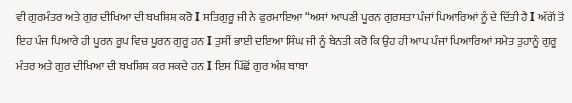ਵੀ ਗੁਰਮੰਤਰ ਅਤੇ ਗੁਰ ਦੀਖਿਆ ਦੀ ਬਖਸ਼ਿਸ਼ ਕਰੋ I ਸਤਿਗੁਰੂ ਜੀ ਨੇ ਫੁਰਮਾਇਆ “ਅਸਾਂ ਆਪਣੀ ਪੂਰਨ ਗੁਰਸਤਾ ਪੰਜਾਂ ਪਿਆਰਿਆਂ ਨੂੰ ਦੇ ਦਿੱਤੀ ਹੈ I ਅੱਗੋਂ ਤੋਂ ਇਹ ਪੰਜ ਪਿਆਰੇ ਹੀ ਪੂਰਨ ਰੂਪ ਵਿਚ ਪੂਰਨ ਗੁਰੂ ਹਨ I ਤੁਸੀਂ ਭਾਈ ਦਇਆ ਸਿੰਘ ਜੀ ਨੂੰ ਬੇਨਤੀ ਕਰੋ ਕਿ ਉਹ ਹੀ ਆਪ ਪੰਜਾਂ ਪਿਆਰਿਆਂ ਸਮੇਤ ਤੁਹਾਨੂੰ ਗੁਰੂ ਮੰਤਰ ਅਤੇ ਗੁਰ ਦੀਖਿਆ ਦੀ ਬਖਸ਼ਿਸ਼ ਕਰ ਸਕਦੇ ਹਨ I ਇਸ ਪਿੱਛੋਂ ਗੁਰ ਅੰਸ਼ ਬਾਬਾ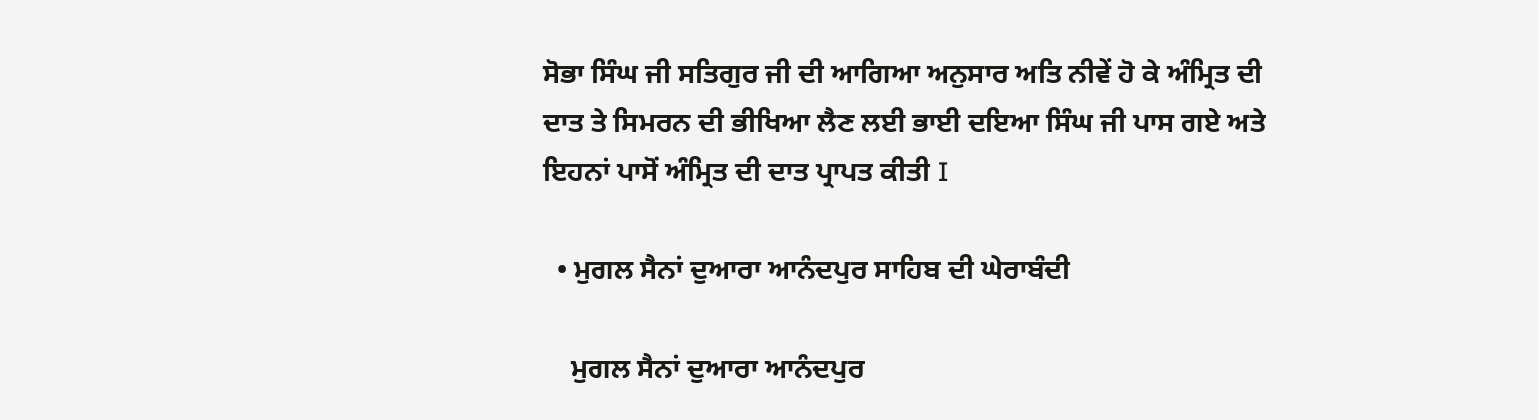ਸੋਭਾ ਸਿੰਘ ਜੀ ਸਤਿਗੁਰ ਜੀ ਦੀ ਆਗਿਆ ਅਨੁਸਾਰ ਅਤਿ ਨੀਵੇਂ ਹੋ ਕੇ ਅੰਮ੍ਰਿਤ ਦੀ ਦਾਤ ਤੇ ਸਿਮਰਨ ਦੀ ਭੀਖਿਆ ਲੈਣ ਲਈ ਭਾਈ ਦਇਆ ਸਿੰਘ ਜੀ ਪਾਸ ਗਏ ਅਤੇ ਇਹਨਾਂ ਪਾਸੋਂ ਅੰਮ੍ਰਿਤ ਦੀ ਦਾਤ ਪ੍ਰਾਪਤ ਕੀਤੀ I

  • ਮੁਗਲ ਸੈਨਾਂ ਦੁਆਰਾ ਆਨੰਦਪੁਰ ਸਾਹਿਬ ਦੀ ਘੇਰਾਬੰਦੀ

    ਮੁਗਲ ਸੈਨਾਂ ਦੁਆਰਾ ਆਨੰਦਪੁਰ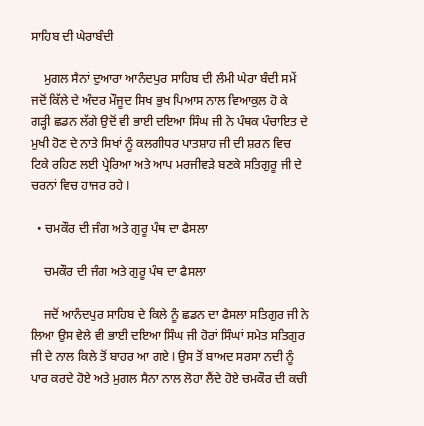ਸਾਹਿਬ ਦੀ ਘੇਰਾਬੰਦੀ

    ਮੁਗਲ ਸੈਨਾਂ ਦੁਆਰਾ ਆਨੰਦਪੁਰ ਸਾਹਿਬ ਦੀ ਲੰਮੀ ਘੇਰਾ ਬੰਦੀ ਸਮੇਂ ਜਦੋਂ ਕਿੱਲੇ ਦੇ ਅੰਦਰ ਮੌਜੂਦ ਸਿਖ ਭੁਖ ਪਿਆਸ ਨਾਲ ਵਿਆਕੁਲ ਹੋ ਕੇ ਗੜ੍ਹੀ ਛਡਨ ਲੱਗੇ ਉਦੋਂ ਵੀ ਭਾਈ ਦਇਆ ਸਿੰਘ ਜੀ ਨੇ ਪੰਥਕ ਪੰਚਾਇਤ ਦੇ ਮੁਖੀ ਹੋਣ ਦੇ ਨਾਤੇ ਸਿਖਾਂ ਨੂੰ ਕਲਗੀਧਰ ਪਾਤਸ਼ਾਹ ਜੀ ਦੀ ਸ਼ਰਨ ਵਿਚ ਟਿਕੇ ਰਹਿਣ ਲਈ ਪ੍ਰੇਰਿਆ ਅਤੇ ਆਪ ਮਰਜੀਵੜੇ ਬਣਕੇ ਸਤਿਗੁਰੂ ਜੀ ਦੇ ਚਰਨਾਂ ਵਿਚ ਹਾਜਰ ਰਹੇ I

  • ਚਮਕੌਰ ਦੀ ਜੰਗ ਅਤੇ ਗੁਰੂ ਪੰਥ ਦਾ ਫੈਸਲਾ

    ਚਮਕੌਰ ਦੀ ਜੰਗ ਅਤੇ ਗੁਰੂ ਪੰਥ ਦਾ ਫੈਸਲਾ

    ਜਦੋਂ ਆਨੰਦਪੁਰ ਸਾਹਿਬ ਦੇ ਕਿਲੇ ਨੂੰ ਛਡਨ ਦਾ ਫੈਸਲਾ ਸਤਿਗੁਰ ਜੀ ਨੇ ਲਿਆ ਉਸ ਵੇਲੇ ਵੀ ਭਾਈ ਦਇਆ ਸਿੰਘ ਜੀ ਹੋਰਾਂ ਸਿੰਘਾਂ ਸਮੇਤ ਸਤਿਗੁਰ ਜੀ ਦੇ ਨਾਲ ਕਿਲੇ ਤੋਂ ਬਾਹਰ ਆ ਗਏ I ਉਸ ਤੋਂ ਬਾਅਦ ਸਰਸਾ ਨਦੀ ਨੂੰ ਪਾਰ ਕਰਦੇ ਹੋਏ ਅਤੇ ਮੁਗਲ ਸੈਨਾ ਨਾਲ ਲੋਹਾ ਲੈਂਦੇ ਹੋਏ ਚਮਕੌਰ ਦੀ ਕਚੀ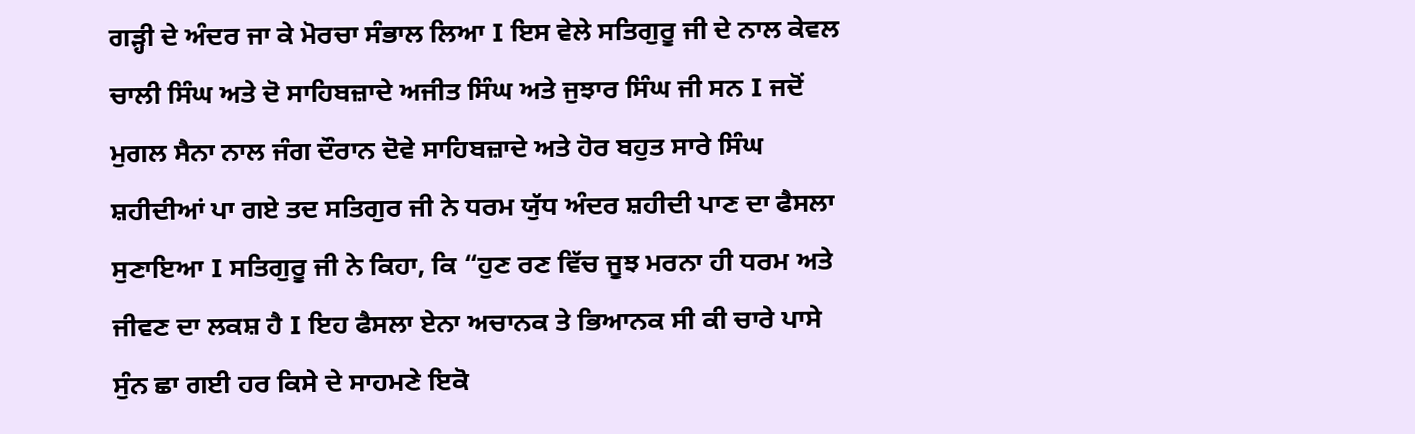ਗੜ੍ਹੀ ਦੇ ਅੰਦਰ ਜਾ ਕੇ ਮੋਰਚਾ ਸੰਭਾਲ ਲਿਆ I ਇਸ ਵੇਲੇ ਸਤਿਗੁਰੂ ਜੀ ਦੇ ਨਾਲ ਕੇਵਲ ਚਾਲੀ ਸਿੰਘ ਅਤੇ ਦੋ ਸਾਹਿਬਜ਼ਾਦੇ ਅਜੀਤ ਸਿੰਘ ਅਤੇ ਜੁਝਾਰ ਸਿੰਘ ਜੀ ਸਨ I ਜਦੋਂ ਮੁਗਲ ਸੈਨਾ ਨਾਲ ਜੰਗ ਦੌਰਾਨ ਦੋਵੇ ਸਾਹਿਬਜ਼ਾਦੇ ਅਤੇ ਹੋਰ ਬਹੁਤ ਸਾਰੇ ਸਿੰਘ ਸ਼ਹੀਦੀਆਂ ਪਾ ਗਏ ਤਦ ਸਤਿਗੁਰ ਜੀ ਨੇ ਧਰਮ ਯੁੱਧ ਅੰਦਰ ਸ਼ਹੀਦੀ ਪਾਣ ਦਾ ਫੈਸਲਾ ਸੁਣਾਇਆ I ਸਤਿਗੁਰੂ ਜੀ ਨੇ ਕਿਹਾ, ਕਿ “ਹੁਣ ਰਣ ਵਿੱਚ ਜੂਝ ਮਰਨਾ ਹੀ ਧਰਮ ਅਤੇ ਜੀਵਣ ਦਾ ਲਕਸ਼ ਹੈ I ਇਹ ਫੈਸਲਾ ਏਨਾ ਅਚਾਨਕ ਤੇ ਭਿਆਨਕ ਸੀ ਕੀ ਚਾਰੇ ਪਾਸੇ ਸੁੰਨ ਛਾ ਗਈ ਹਰ ਕਿਸੇ ਦੇ ਸਾਹਮਣੇ ਇਕੋ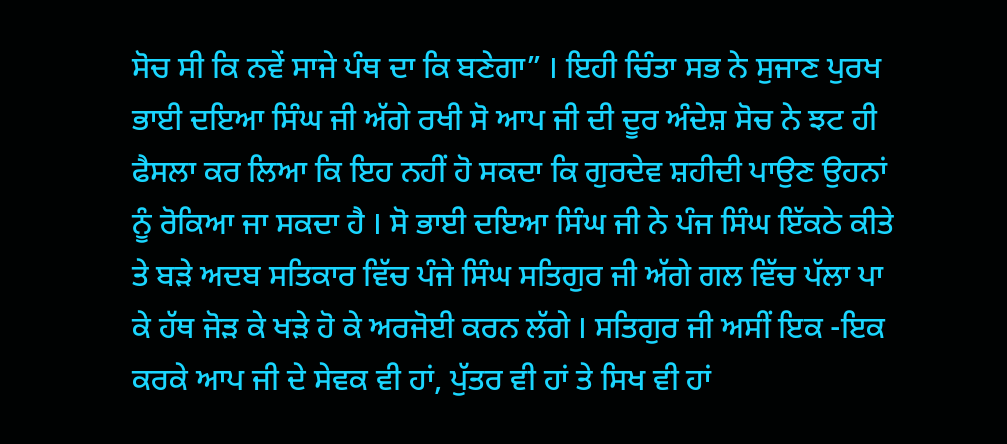ਸੋਚ ਸੀ ਕਿ ਨਵੇਂ ਸਾਜੇ ਪੰਥ ਦਾ ਕਿ ਬਣੇਗਾ” I ਇਹੀ ਚਿੰਤਾ ਸਭ ਨੇ ਸੁਜਾਣ ਪੁਰਖ ਭਾਈ ਦਇਆ ਸਿੰਘ ਜੀ ਅੱਗੇ ਰਖੀ ਸੋ ਆਪ ਜੀ ਦੀ ਦੂਰ ਅੰਦੇਸ਼ ਸੋਚ ਨੇ ਝਟ ਹੀ ਫੈਸਲਾ ਕਰ ਲਿਆ ਕਿ ਇਹ ਨਹੀਂ ਹੋ ਸਕਦਾ ਕਿ ਗੁਰਦੇਵ ਸ਼ਹੀਦੀ ਪਾਉਣ ਉਹਨਾਂ ਨੂੰ ਰੋਕਿਆ ਜਾ ਸਕਦਾ ਹੈ I ਸੋ ਭਾਈ ਦਇਆ ਸਿੰਘ ਜੀ ਨੇ ਪੰਜ ਸਿੰਘ ਇੱਕਠੇ ਕੀਤੇ ਤੇ ਬੜੇ ਅਦਬ ਸਤਿਕਾਰ ਵਿੱਚ ਪੰਜੇ ਸਿੰਘ ਸਤਿਗੁਰ ਜੀ ਅੱਗੇ ਗਲ ਵਿੱਚ ਪੱਲਾ ਪਾ ਕੇ ਹੱਥ ਜੋੜ ਕੇ ਖੜੇ ਹੋ ਕੇ ਅਰਜੋਈ ਕਰਨ ਲੱਗੇ I ਸਤਿਗੁਰ ਜੀ ਅਸੀਂ ਇਕ -ਇਕ ਕਰਕੇ ਆਪ ਜੀ ਦੇ ਸੇਵਕ ਵੀ ਹਾਂ, ਪੁੱਤਰ ਵੀ ਹਾਂ ਤੇ ਸਿਖ ਵੀ ਹਾਂ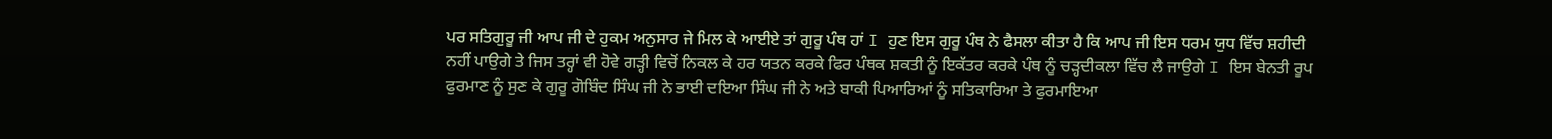ਪਰ ਸਤਿਗੁਰੂ ਜੀ ਆਪ ਜੀ ਦੇ ਹੁਕਮ ਅਨੁਸਾਰ ਜੇ ਮਿਲ ਕੇ ਆਈਏ ਤਾਂ ਗੁਰੂ ਪੰਥ ਹਾਂ I ਹੁਣ ਇਸ ਗੁਰੂ ਪੰਥ ਨੇ ਫੈਸਲਾ ਕੀਤਾ ਹੈ ਕਿ ਆਪ ਜੀ ਇਸ ਧਰਮ ਯੁਧ ਵਿੱਚ ਸ਼ਹੀਦੀ ਨਹੀਂ ਪਾਉਗੇ ਤੇ ਜਿਸ ਤਰ੍ਹਾਂ ਵੀ ਹੋਵੇ ਗੜ੍ਹੀ ਵਿਚੋਂ ਨਿਕਲ ਕੇ ਹਰ ਯਤਨ ਕਰਕੇ ਫਿਰ ਪੰਥਕ ਸ਼ਕਤੀ ਨੂੰ ਇਕੱਤਰ ਕਰਕੇ ਪੰਥ ਨੂੰ ਚੜ੍ਹਦੀਕਲਾ ਵਿੱਚ ਲੈ ਜਾਉਗੇ I ਇਸ ਬੇਨਤੀ ਰੂਪ ਫੁਰਮਾਣ ਨੂੰ ਸੁਣ ਕੇ ਗੁਰੂ ਗੋਬਿੰਦ ਸਿੰਘ ਜੀ ਨੇ ਭਾਈ ਦਇਆ ਸਿੰਘ ਜੀ ਨੇ ਅਤੇ ਬਾਕੀ ਪਿਆਰਿਆਂ ਨੂੰ ਸਤਿਕਾਰਿਆ ਤੇ ਫੁਰਮਾਇਆ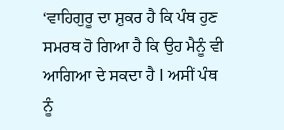‘ਵਾਹਿਗੁਰੂ ਦਾ ਸ਼ੁਕਰ ਹੈ ਕਿ ਪੰਥ ਹੁਣ ਸਮਰਥ ਹੋ ਗਿਆ ਹੈ ਕਿ ਉਹ ਮੈਨੂੰ ਵੀ ਆਗਿਆ ਦੇ ਸਕਦਾ ਹੈ I ਅਸੀਂ ਪੰਥ ਨੂੰ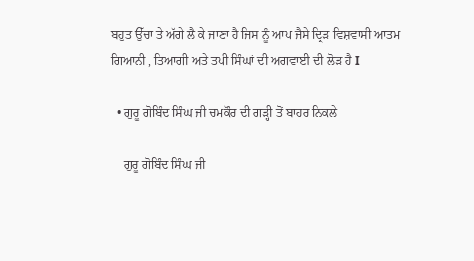ਬਹੁਤ ਉੱਚਾ ਤੇ ਅੱਗੇ ਲੈ ਕੇ ਜਾਣਾ ਹੈ ਜਿਸ ਨੂੰ ਆਪ ਜੈਸੇ ਦ੍ਰਿੜ ਵਿਸ਼ਵਾਸੀ ਆਤਮ ਗਿਆਨੀ , ਤਿਆਗੀ ਅਤੇ ਤਪੀ ਸਿੰਘਾਂ ਦੀ ਅਗਵਾਈ ਦੀ ਲੋੜ ਹੈ I

  • ਗੁਰੂ ਗੋਬਿੰਦ ਸਿੰਘ ਜੀ ਚਮਕੌਰ ਦੀ ਗੜ੍ਹੀ ਤੋਂ ਬਾਹਰ ਨਿਕਲੇ

    ਗੁਰੂ ਗੋਬਿੰਦ ਸਿੰਘ ਜੀ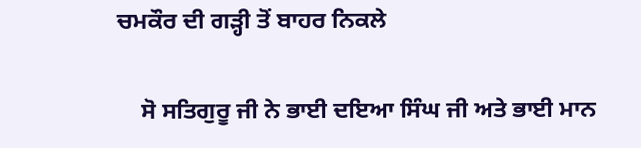ਚਮਕੌਰ ਦੀ ਗੜ੍ਹੀ ਤੋਂ ਬਾਹਰ ਨਿਕਲੇ

    ਸੋ ਸਤਿਗੁਰੂ ਜੀ ਨੇ ਭਾਈ ਦਇਆ ਸਿੰਘ ਜੀ ਅਤੇ ਭਾਈ ਮਾਨ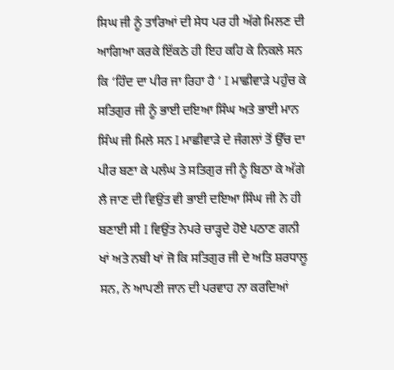ਸਿਘ ਜੀ ਨੂੰ ਤਾਰਿਆਂ ਦੀ ਸੇਧ ਪਰ ਹੀ ਅੱਗੇ ਮਿਲਣ ਦੀ ਆਗਿਆ ਕਰਕੇ ਇੱਕਠੇ ਹੀ ਇਹ ਕਹਿ ਕੇ ਨਿਕਲੇ ਸਨ ਕਿ ‘ਹਿੰਦ ਦਾ ਪੀਰ ਜਾ ਰਿਹਾ ਹੈ ‘ I ਮਾਛੀਵਾੜੇ ਪਹੁੰਚ ਕੇ ਸਤਿਗੁਰ ਜੀ ਨੂੰ ਭਾਈ ਦਇਆ ਸਿੰਘ ਅਤੇ ਭਾਈ ਮਾਨ ਸਿੰਘ ਜੀ ਮਿਲੇ ਸਨ I ਮਾਛੀਵਾੜੇ ਦੇ ਜੰਗਲਾਂ ਤੋਂ ਉੱਚ ਦਾ ਪੀਰ ਬਣਾ ਕੇ ਪਲੰਘ ਤੇ ਸਤਿਗੁਰ ਜੀ ਨੂੰ ਬਿਠਾ ਕੇ ਅੱਗੇ ਲੈ ਜਾਣ ਦੀ ਵਿਉਂਤ ਵੀ ਭਾਈ ਦਇਆ ਸਿੰਘ ਜੀ ਨੇ ਹੀ ਬਣਾਈ ਸੀ I ਵਿਉਂਤ ਨੇਪਰੇ ਚਾੜ੍ਹਦੇ ਹੋਏ ਪਠਾਣ ਗਨੀ ਖਾਂ ਅਤੇ ਨਬੀ ਖਾਂ ਜੋ ਕਿ ਸਤਿਗੁਰ ਜੀ ਦੇ ਅਤਿ ਸ਼ਰਧਾਲੂ ਸਨ, ਨੇ ਆਪਣੀ ਜਾਨ ਦੀ ਪਰਵਾਹ ਨਾ ਕਰਦਿਆਂ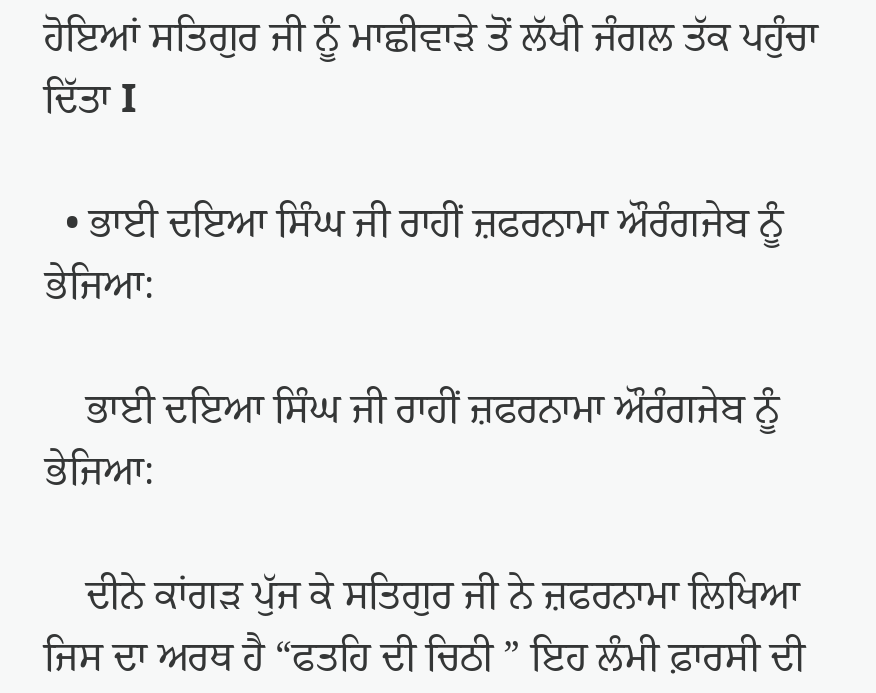ਹੋਇਆਂ ਸਤਿਗੁਰ ਜੀ ਨੂੰ ਮਾਛੀਵਾੜੇ ਤੋਂ ਲੱਖੀ ਜੰਗਲ ਤੱਕ ਪਹੁੰਚਾ ਦਿੱਤਾ I

  • ਭਾਈ ਦਇਆ ਸਿੰਘ ਜੀ ਰਾਹੀਂ ਜ਼ਫਰਨਾਮਾ ਔਰੰਗਜੇਬ ਨੂੰ ਭੇਜਿਆ:

    ਭਾਈ ਦਇਆ ਸਿੰਘ ਜੀ ਰਾਹੀਂ ਜ਼ਫਰਨਾਮਾ ਔਰੰਗਜੇਬ ਨੂੰ ਭੇਜਿਆ:

    ਦੀਨੇ ਕਾਂਗੜ ਪੁੱਜ ਕੇ ਸਤਿਗੁਰ ਜੀ ਨੇ ਜ਼ਫਰਨਾਮਾ ਲਿਖਿਆ ਜਿਸ ਦਾ ਅਰਥ ਹੈ “ਫਤਹਿ ਦੀ ਚਿਠੀ ” ਇਹ ਲੰਮੀ ਫ਼ਾਰਸੀ ਦੀ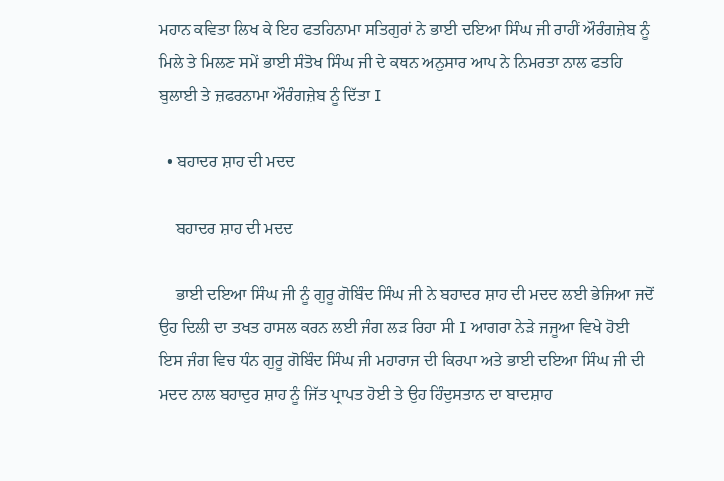ਮਹਾਨ ਕਵਿਤਾ ਲਿਖ ਕੇ ਇਹ ਫਤਹਿਨਾਮਾ ਸਤਿਗੁਰਾਂ ਨੇ ਭਾਈ ਦਇਆ ਸਿੰਘ ਜੀ ਰਾਹੀਂ ਔਰੰਗਜ਼ੇਬ ਨੂੰ ਮਿਲੇ ਤੇ ਮਿਲਣ ਸਮੇਂ ਭਾਈ ਸੰਤੋਖ ਸਿੰਘ ਜੀ ਦੇ ਕਥਨ ਅਨੁਸਾਰ ਆਪ ਨੇ ਨਿਮਰਤਾ ਨਾਲ ਫਤਹਿ ਬੁਲਾਈ ਤੇ ਜ਼ਫਰਨਾਮਾ ਔਰੰਗਜ਼ੇਬ ਨੂੰ ਦਿੱਤਾ I

  • ਬਹਾਦਰ ਸ਼ਾਹ ਦੀ ਮਦਦ

    ਬਹਾਦਰ ਸ਼ਾਹ ਦੀ ਮਦਦ

    ਭਾਈ ਦਇਆ ਸਿੰਘ ਜੀ ਨੂੰ ਗੁਰੂ ਗੋਬਿੰਦ ਸਿੰਘ ਜੀ ਨੇ ਬਹਾਦਰ ਸ਼ਾਹ ਦੀ ਮਦਦ ਲਈ ਭੇਜਿਆ ਜਦੋਂ ਉਹ ਦਿਲੀ ਦਾ ਤਖਤ ਹਾਸਲ ਕਰਨ ਲਈ ਜੰਗ ਲੜ ਰਿਹਾ ਸੀ I ਆਗਰਾ ਨੇੜੇ ਜਜੂਆ ਵਿਖੇ ਹੋਈ ਇਸ ਜੰਗ ਵਿਚ ਧੰਨ ਗੁਰੂ ਗੋਬਿੰਦ ਸਿੰਘ ਜੀ ਮਹਾਰਾਜ ਦੀ ਕਿਰਪਾ ਅਤੇ ਭਾਈ ਦਇਆ ਸਿੰਘ ਜੀ ਦੀ ਮਦਦ ਨਾਲ ਬਹਾਦੁਰ ਸ਼ਾਹ ਨੂੰ ਜਿੱਤ ਪ੍ਰਾਪਤ ਹੋਈ ਤੇ ਉਹ ਹਿੰਦੁਸਤਾਨ ਦਾ ਬਾਦਸ਼ਾਹ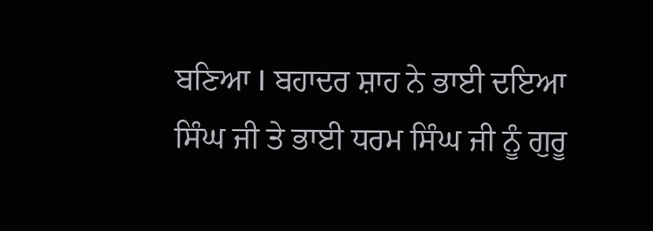ਬਣਿਆ I ਬਹਾਦਰ ਸ਼ਾਹ ਨੇ ਭਾਈ ਦਇਆ ਸਿੰਘ ਜੀ ਤੇ ਭਾਈ ਧਰਮ ਸਿੰਘ ਜੀ ਨੂੰ ਗੁਰੂ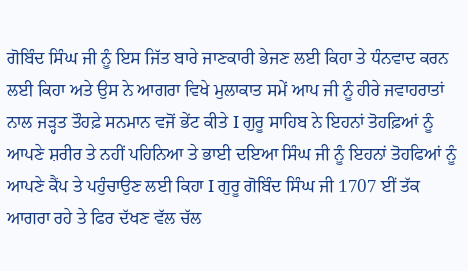ਗੋਬਿੰਦ ਸਿੰਘ ਜੀ ਨੂੰ ਇਸ ਜਿੱਤ ਬਾਰੇ ਜਾਣਕਾਰੀ ਭੇਜਣ ਲਈ ਕਿਹਾ ਤੇ ਧੰਨਵਾਦ ਕਰਨ ਲਈ ਕਿਹਾ ਅਤੇ ਉਸ ਨੇ ਆਗਰਾ ਵਿਖੇ ਮੁਲਾਕਾਤ ਸਮੇਂ ਆਪ ਜੀ ਨੂੰ ਹੀਰੇ ਜਵਾਹਰਾਤਾਂ ਨਾਲ ਜੜ੍ਹਤ ਤੌਹਫ਼ੇ ਸਨਮਾਨ ਵਜੋਂ ਭੇਂਟ ਕੀਤੇ I ਗੁਰੂ ਸਾਹਿਬ ਨੇ ਇਹਨਾਂ ਤੋਹਫ਼ਿਆਂ ਨੂੰ ਆਪਣੇ ਸ਼ਰੀਰ ਤੇ ਨਹੀਂ ਪਹਿਨਿਆ ਤੇ ਭਾਈ ਦਇਆ ਸਿੰਘ ਜੀ ਨੂੰ ਇਹਨਾਂ ਤੋਹਫਿਆਂ ਨੂੰ ਆਪਣੇ ਕੈਂਪ ਤੇ ਪਹੁੰਚਾਉਣ ਲਈ ਕਿਹਾ I ਗੁਰੂ ਗੋਬਿੰਦ ਸਿੰਘ ਜੀ 1707 ਈਂ ਤੱਕ ਆਗਰਾ ਰਹੇ ਤੇ ਫਿਰ ਦੱਖਣ ਵੱਲ ਚੱਲ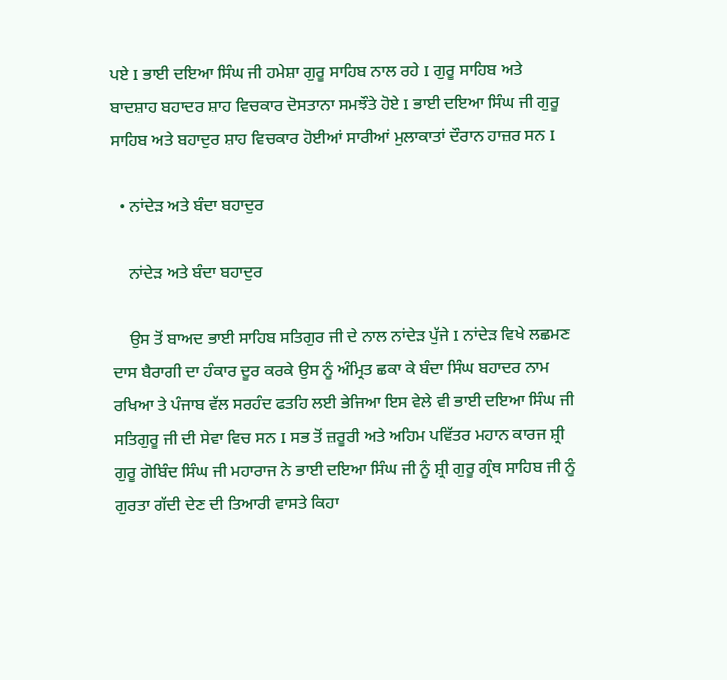ਪਏ I ਭਾਈ ਦਇਆ ਸਿੰਘ ਜੀ ਹਮੇਸ਼ਾ ਗੁਰੂ ਸਾਹਿਬ ਨਾਲ ਰਹੇ I ਗੁਰੂ ਸਾਹਿਬ ਅਤੇ ਬਾਦਸ਼ਾਹ ਬਹਾਦਰ ਸ਼ਾਹ ਵਿਚਕਾਰ ਦੋਸਤਾਨਾ ਸਮਝੌਤੇ ਹੋਏ I ਭਾਈ ਦਇਆ ਸਿੰਘ ਜੀ ਗੁਰੂ ਸਾਹਿਬ ਅਤੇ ਬਹਾਦੁਰ ਸ਼ਾਹ ਵਿਚਕਾਰ ਹੋਈਆਂ ਸਾਰੀਆਂ ਮੁਲਾਕਾਤਾਂ ਦੌਰਾਨ ਹਾਜ਼ਰ ਸਨ I

  • ਨਾਂਦੇੜ ਅਤੇ ਬੰਦਾ ਬਹਾਦੁਰ

    ਨਾਂਦੇੜ ਅਤੇ ਬੰਦਾ ਬਹਾਦੁਰ

    ਉਸ ਤੋਂ ਬਾਅਦ ਭਾਈ ਸਾਹਿਬ ਸਤਿਗੁਰ ਜੀ ਦੇ ਨਾਲ ਨਾਂਦੇੜ ਪੁੱਜੇ I ਨਾਂਦੇੜ ਵਿਖੇ ਲਛਮਣ ਦਾਸ ਬੈਰਾਗੀ ਦਾ ਹੰਕਾਰ ਦੂਰ ਕਰਕੇ ਉਸ ਨੂੰ ਅੰਮ੍ਰਿਤ ਛਕਾ ਕੇ ਬੰਦਾ ਸਿੰਘ ਬਹਾਦਰ ਨਾਮ ਰਖਿਆ ਤੇ ਪੰਜਾਬ ਵੱਲ ਸਰਹੰਦ ਫਤਹਿ ਲਈ ਭੇਜਿਆ ਇਸ ਵੇਲੇ ਵੀ ਭਾਈ ਦਇਆ ਸਿੰਘ ਜੀ ਸਤਿਗੁਰੂ ਜੀ ਦੀ ਸੇਵਾ ਵਿਚ ਸਨ I ਸਭ ਤੋਂ ਜ਼ਰੂਰੀ ਅਤੇ ਅਹਿਮ ਪਵਿੱਤਰ ਮਹਾਨ ਕਾਰਜ ਸ਼੍ਰੀ ਗੁਰੂ ਗੋਬਿੰਦ ਸਿੰਘ ਜੀ ਮਹਾਰਾਜ ਨੇ ਭਾਈ ਦਇਆ ਸਿੰਘ ਜੀ ਨੂੰ ਸ਼੍ਰੀ ਗੁਰੂ ਗ੍ਰੰਥ ਸਾਹਿਬ ਜੀ ਨੂੰ ਗੁਰਤਾ ਗੱਦੀ ਦੇਣ ਦੀ ਤਿਆਰੀ ਵਾਸਤੇ ਕਿਹਾ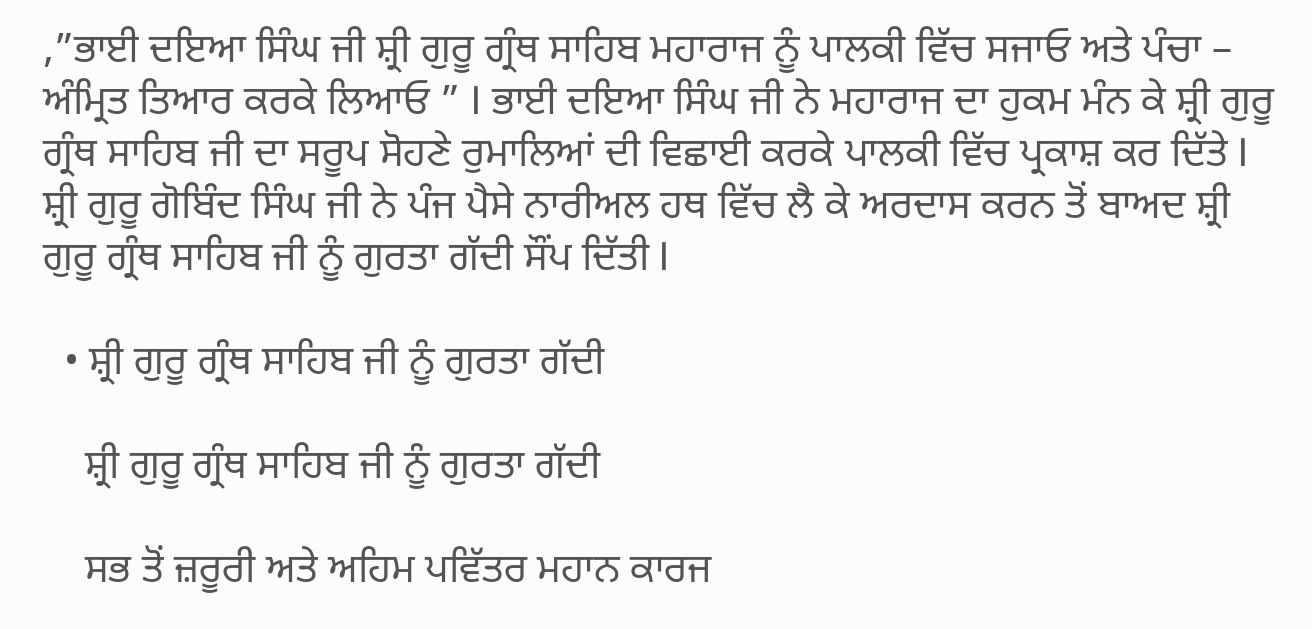,”ਭਾਈ ਦਇਆ ਸਿੰਘ ਜੀ ਸ਼੍ਰੀ ਗੁਰੂ ਗ੍ਰੰਥ ਸਾਹਿਬ ਮਹਾਰਾਜ ਨੂੰ ਪਾਲਕੀ ਵਿੱਚ ਸਜਾਓ ਅਤੇ ਪੰਚਾ – ਅੰਮ੍ਰਿਤ ਤਿਆਰ ਕਰਕੇ ਲਿਆਓ ” I ਭਾਈ ਦਇਆ ਸਿੰਘ ਜੀ ਨੇ ਮਹਾਰਾਜ ਦਾ ਹੁਕਮ ਮੰਨ ਕੇ ਸ਼੍ਰੀ ਗੁਰੂ ਗ੍ਰੰਥ ਸਾਹਿਬ ਜੀ ਦਾ ਸਰੂਪ ਸੋਹਣੇ ਰੁਮਾਲਿਆਂ ਦੀ ਵਿਛਾਈ ਕਰਕੇ ਪਾਲਕੀ ਵਿੱਚ ਪ੍ਰਕਾਸ਼ ਕਰ ਦਿੱਤੇ I ਸ਼੍ਰੀ ਗੁਰੂ ਗੋਬਿੰਦ ਸਿੰਘ ਜੀ ਨੇ ਪੰਜ ਪੈਸੇ ਨਾਰੀਅਲ ਹਥ ਵਿੱਚ ਲੈ ਕੇ ਅਰਦਾਸ ਕਰਨ ਤੋਂ ਬਾਅਦ ਸ਼੍ਰੀ ਗੁਰੂ ਗ੍ਰੰਥ ਸਾਹਿਬ ਜੀ ਨੂੰ ਗੁਰਤਾ ਗੱਦੀ ਸੌਂਪ ਦਿੱਤੀ I

  • ਸ਼੍ਰੀ ਗੁਰੂ ਗ੍ਰੰਥ ਸਾਹਿਬ ਜੀ ਨੂੰ ਗੁਰਤਾ ਗੱਦੀ

    ਸ਼੍ਰੀ ਗੁਰੂ ਗ੍ਰੰਥ ਸਾਹਿਬ ਜੀ ਨੂੰ ਗੁਰਤਾ ਗੱਦੀ

    ਸਭ ਤੋਂ ਜ਼ਰੂਰੀ ਅਤੇ ਅਹਿਮ ਪਵਿੱਤਰ ਮਹਾਨ ਕਾਰਜ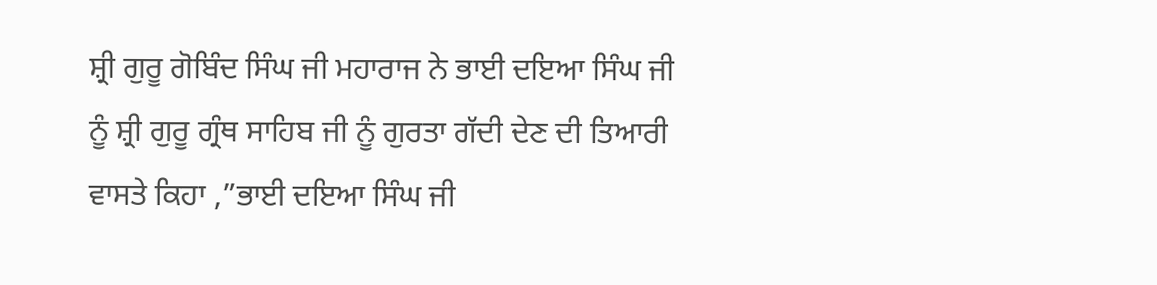ਸ਼੍ਰੀ ਗੁਰੂ ਗੋਬਿੰਦ ਸਿੰਘ ਜੀ ਮਹਾਰਾਜ ਨੇ ਭਾਈ ਦਇਆ ਸਿੰਘ ਜੀ ਨੂੰ ਸ਼੍ਰੀ ਗੁਰੂ ਗ੍ਰੰਥ ਸਾਹਿਬ ਜੀ ਨੂੰ ਗੁਰਤਾ ਗੱਦੀ ਦੇਣ ਦੀ ਤਿਆਰੀ ਵਾਸਤੇ ਕਿਹਾ ,”ਭਾਈ ਦਇਆ ਸਿੰਘ ਜੀ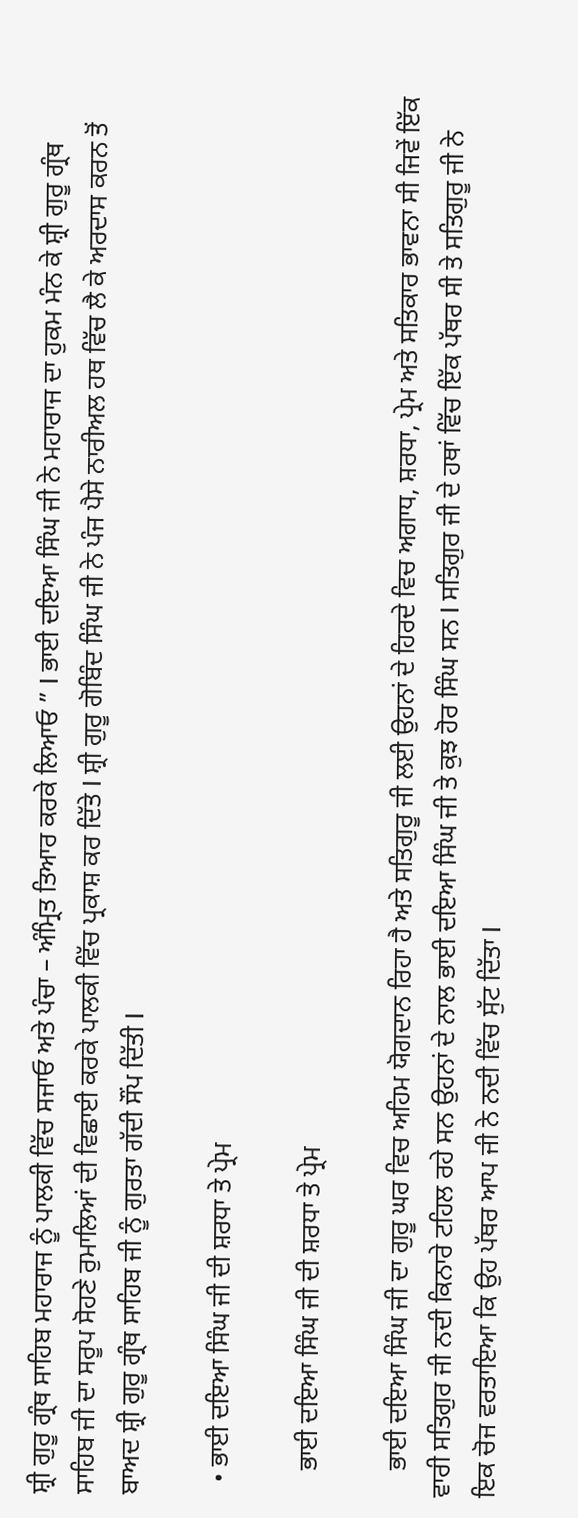ਸ਼੍ਰੀ ਗੁਰੂ ਗ੍ਰੰਥ ਸਾਹਿਬ ਮਹਾਰਾਜ ਨੂੰ ਪਾਲਕੀ ਵਿੱਚ ਸਜਾਓ ਅਤੇ ਪੰਚਾ – ਅੰਮ੍ਰਿਤ ਤਿਆਰ ਕਰਕੇ ਲਿਆਓ ” I ਭਾਈ ਦਇਆ ਸਿੰਘ ਜੀ ਨੇ ਮਹਾਰਾਜ ਦਾ ਹੁਕਮ ਮੰਨ ਕੇ ਸ਼੍ਰੀ ਗੁਰੂ ਗ੍ਰੰਥ ਸਾਹਿਬ ਜੀ ਦਾ ਸਰੂਪ ਸੋਹਣੇ ਰੁਮਾਲਿਆਂ ਦੀ ਵਿਛਾਈ ਕਰਕੇ ਪਾਲਕੀ ਵਿੱਚ ਪ੍ਰਕਾਸ਼ ਕਰ ਦਿੱਤੇ I ਸ਼੍ਰੀ ਗੁਰੂ ਗੋਬਿੰਦ ਸਿੰਘ ਜੀ ਨੇ ਪੰਜ ਪੈਸੇ ਨਾਰੀਅਲ ਹਥ ਵਿੱਚ ਲੈ ਕੇ ਅਰਦਾਸ ਕਰਨ ਤੋਂ ਬਾਅਦ ਸ਼੍ਰੀ ਗੁਰੂ ਗ੍ਰੰਥ ਸਾਹਿਬ ਜੀ ਨੂੰ ਗੁਰਤਾ ਗੱਦੀ ਸੌਂਪ ਦਿੱਤੀ I

  • ਭਾਈ ਦਇਆ ਸਿੰਘ ਜੀ ਦੀ ਸ਼ਰਧਾ ਤੇ ਪ੍ਰੇਮ

    ਭਾਈ ਦਇਆ ਸਿੰਘ ਜੀ ਦੀ ਸ਼ਰਧਾ ਤੇ ਪ੍ਰੇਮ

    ਭਾਈ ਦਇਆ ਸਿੰਘ ਜੀ ਦਾ ਗੁਰੂ ਘਰ ਵਿਚ ਅਹਿਮ ਯੋਗਦਾਨ ਰਿਹਾ ਹੈ ਅਤੇ ਸਤਿਗੁਰੂ ਜੀ ਲਈ ਉਹਨਾਂ ਦੇ ਹਿਰਦੇ ਵਿਚ ਅਗਾਧ, ਸ਼ਰਧਾ, ਪ੍ਰੇਮ ਅਤੇ ਸਤਿਕਾਰ ਭਾਵਨਾ ਸੀ ਜਿਵੇਂ ਇੱਕ ਵਾਰੀ ਸਤਿਗੁਰ ਜੀ ਨਦੀ ਕਿਨਾਰੇ ਟਹਿਲ ਰਹੇ ਸਨ ਉਹਨਾਂ ਦੇ ਨਾਲ ਭਾਈ ਦਇਆ ਸਿੰਘ ਜੀ ਤੇ ਕੁਝ ਹੋਰ ਸਿੰਘ ਸਨ I ਸਤਿਗੁਰ ਜੀ ਦੇ ਹਥਾਂ ਵਿੱਚ ਇੱਕ ਪੱਥਰ ਸੀ ਤੇ ਸਤਿਗੁਰੂ ਜੀ ਨੇ ਇਕ ਚੋਜ ਵਰਤਾਇਆ ਕਿ ਉਹ ਪੱਥਰ ਆਪ ਜੀ ਨੇ ਨਦੀ ਵਿੱਚ ਸੁੱਟ ਦਿੱਤਾ I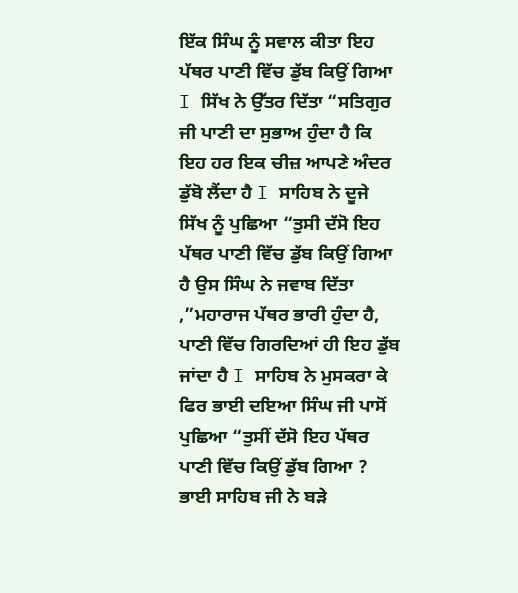ਇੱਕ ਸਿੰਘ ਨੂੰ ਸਵਾਲ ਕੀਤਾ ਇਹ ਪੱਥਰ ਪਾਣੀ ਵਿੱਚ ਡੁੱਬ ਕਿਉਂ ਗਿਆ I ਸਿੱਖ ਨੇ ਉੱਤਰ ਦਿੱਤਾ “ਸਤਿਗੁਰ ਜੀ ਪਾਣੀ ਦਾ ਸੁਭਾਅ ਹੁੰਦਾ ਹੈ ਕਿ ਇਹ ਹਰ ਇਕ ਚੀਜ਼ ਆਪਣੇ ਅੰਦਰ ਡੁੱਬੋ ਲੈਂਦਾ ਹੈ I ਸਾਹਿਬ ਨੇ ਦੂਜੇ ਸਿੱਖ ਨੂੰ ਪੁਛਿਆ “ਤੁਸੀ ਦੱਸੋ ਇਹ ਪੱਥਰ ਪਾਣੀ ਵਿੱਚ ਡੁੱਬ ਕਿਉਂ ਗਿਆ ਹੈ ਉਸ ਸਿੰਘ ਨੇ ਜਵਾਬ ਦਿੱਤਾ ,”ਮਹਾਰਾਜ ਪੱਥਰ ਭਾਰੀ ਹੁੰਦਾ ਹੈ, ਪਾਣੀ ਵਿੱਚ ਗਿਰਦਿਆਂ ਹੀ ਇਹ ਡੁੱਬ ਜਾਂਦਾ ਹੈ I ਸਾਹਿਬ ਨੇ ਮੁਸਕਰਾ ਕੇ ਫਿਰ ਭਾਈ ਦਇਆ ਸਿੰਘ ਜੀ ਪਾਸੋਂ ਪੁਛਿਆ “ਤੁਸੀਂ ਦੱਸੋ ਇਹ ਪੱਥਰ ਪਾਣੀ ਵਿੱਚ ਕਿਉਂ ਡੁੱਬ ਗਿਆ ? ਭਾਈ ਸਾਹਿਬ ਜੀ ਨੇ ਬੜੇ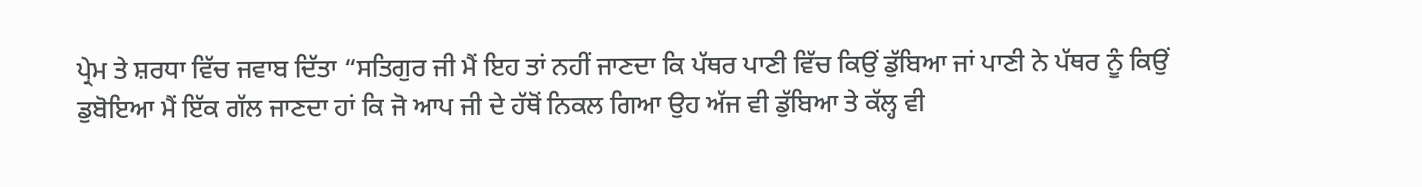ਪ੍ਰੇਮ ਤੇ ਸ਼ਰਧਾ ਵਿੱਚ ਜਵਾਬ ਦਿੱਤਾ “ਸਤਿਗੁਰ ਜੀ ਮੈਂ ਇਹ ਤਾਂ ਨਹੀਂ ਜਾਣਦਾ ਕਿ ਪੱਥਰ ਪਾਣੀ ਵਿੱਚ ਕਿਉਂ ਡੁੱਬਿਆ ਜਾਂ ਪਾਣੀ ਨੇ ਪੱਥਰ ਨੂੰ ਕਿਉਂ ਡੁਬੋਇਆ ਮੈਂ ਇੱਕ ਗੱਲ ਜਾਣਦਾ ਹਾਂ ਕਿ ਜੋ ਆਪ ਜੀ ਦੇ ਹੱਥੋਂ ਨਿਕਲ ਗਿਆ ਉਹ ਅੱਜ ਵੀ ਡੁੱਬਿਆ ਤੇ ਕੱਲ੍ਹ ਵੀ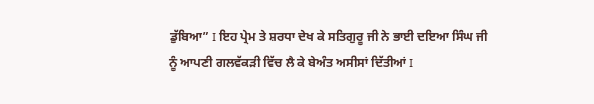ਡੁੱਬਿਆ” I ਇਹ ਪ੍ਰੇਮ ਤੇ ਸ਼ਰਧਾ ਦੇਖ ਕੇ ਸਤਿਗੁਰੂ ਜੀ ਨੇ ਭਾਈ ਦਇਆ ਸਿੰਘ ਜੀ ਨੂੰ ਆਪਣੀ ਗਲਵੱਕੜੀ ਵਿੱਚ ਲੈ ਕੇ ਬੇਅੰਤ ਅਸੀਸਾਂ ਦਿੱਤੀਆਂ I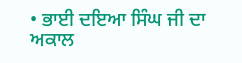• ਭਾਈ ਦਇਆ ਸਿੰਘ ਜੀ ਦਾ ਅਕਾਲ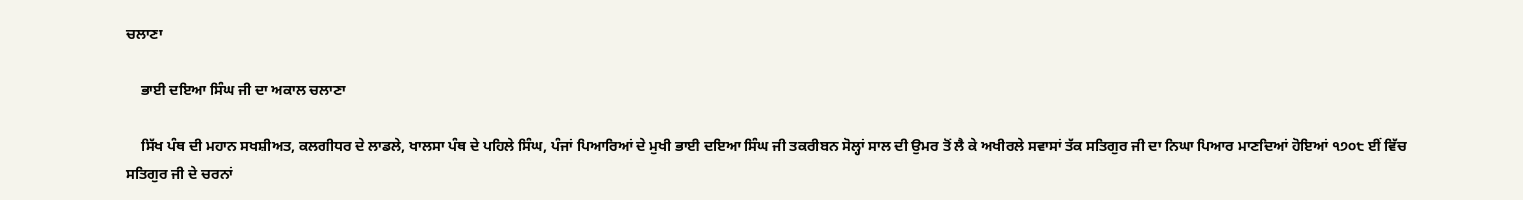ਚਲਾਣਾ

    ਭਾਈ ਦਇਆ ਸਿੰਘ ਜੀ ਦਾ ਅਕਾਲ ਚਲਾਣਾ

    ਸਿੱਖ ਪੰਥ ਦੀ ਮਹਾਨ ਸਖਸ਼ੀਅਤ, ਕਲਗੀਧਰ ਦੇ ਲਾਡਲੇ, ਖਾਲਸਾ ਪੰਥ ਦੇ ਪਹਿਲੇ ਸਿੰਘ, ਪੰਜਾਂ ਪਿਆਰਿਆਂ ਦੇ ਮੁਖੀ ਭਾਈ ਦਇਆ ਸਿੰਘ ਜੀ ਤਕਰੀਬਨ ਸੋਲ੍ਹਾਂ ਸਾਲ ਦੀ ਉਮਰ ਤੋਂ ਲੈ ਕੇ ਅਖੀਰਲੇ ਸਵਾਸਾਂ ਤੱਕ ਸਤਿਗੁਰ ਜੀ ਦਾ ਨਿਘਾ ਪਿਆਰ ਮਾਣਦਿਆਂ ਹੋਇਆਂ ੧੭੦੮ ਈਂ ਵਿੱਚ ਸਤਿਗੁਰ ਜੀ ਦੇ ਚਰਨਾਂ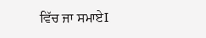ਵਿੱਚ ਜਾ ਸਮਾਏI